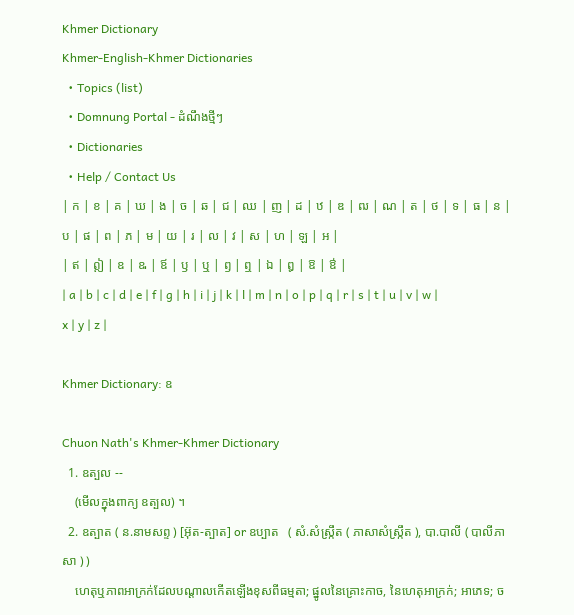Khmer Dictionary
Khmer-English-Khmer Dictionaries
  • Topics (list)
  • Domnung Portal - ដំណឹងថ្មីៗ
  • Dictionaries
  • Help / Contact Us
| ក | ខ | គ | ឃ | ង | ច | ឆ | ជ | ឈ | ញ | ដ | ឋ | ឌ | ឍ | ណ | ត | ថ | ទ | ធ | ន | ប | ផ | ព | ភ | ម | យ | រ | ល | វ | ស | ហ | ឡ | អ |
| ឥ | ឦ | ឧ | ឩ | ឪ | ឫ | ឬ | ឭ | ឮ | ឯ | ឰ | ឱ | ឳ |
| a | b | c | d | e | f | g | h | i | j | k | l | m | n | o | p | q | r | s | t | u | v | w | x | y | z |

Khmer Dictionary: ឧ

Chuon Nath's Khmer-Khmer Dictionary
  1. ឧត្បល --
    (មើលក្នុងពាក្យ ឧត្បល) ។
  2. ឧត្បាត ( ន.នាមសព្ទ ) [អ៊ុត-ត្បាត] or ឧប្បាត   ( សំ.សំស្រ្កឹត ( ភាសាសំស្រ្កឹត ), បា.បាលី ( បាលីភាសា ) )
    ហេតុឬភាពអាក្រក់ដែលបណ្ដាលកើតឡើងខុសពីធម្មតា; ផ្នូលនៃគ្រោះកាច, នៃហេតុអាក្រក់; អាភេទ; ច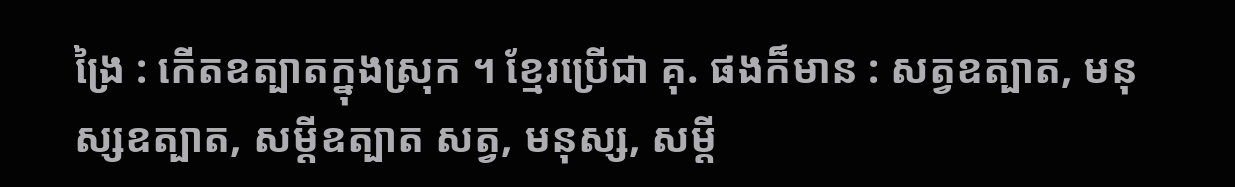ង្រៃ : កើតឧត្បាតក្នុងស្រុក ។ ខ្មែរប្រើជា គុ. ផងក៏មាន : សត្វឧត្បាត, មនុស្សឧត្បាត, សម្ដីឧត្បាត សត្វ, មនុស្ស, សម្ដី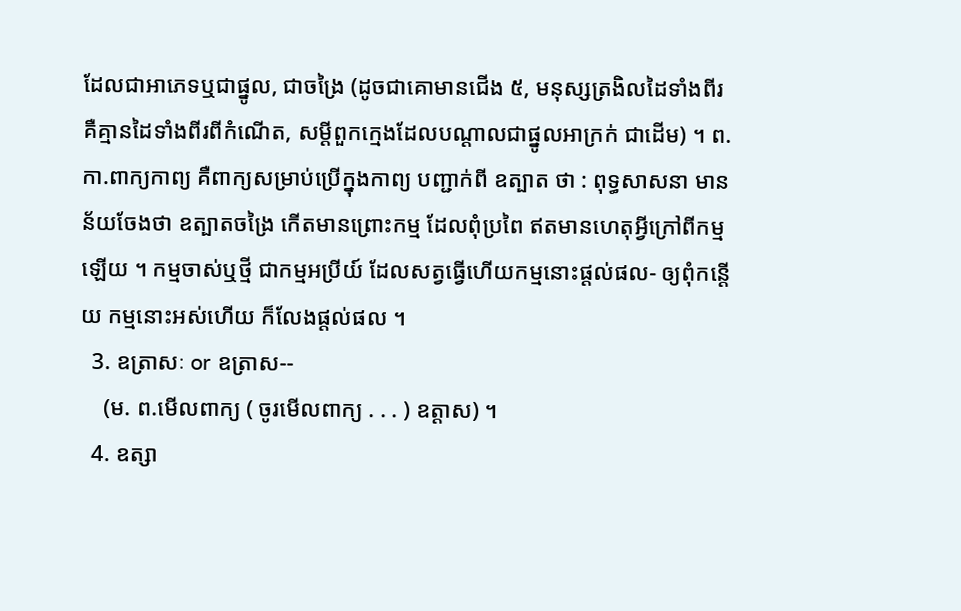ដែលជាអាភេទឬជាផ្នូល, ជាចង្រៃ (ដូចជាគោមានជើង ៥, មនុស្សត្រងិលដៃទាំងពីរ គឺគ្មានដៃទាំងពីរពីកំណើត, សម្ដីពួកក្មេងដែលបណ្ដាលជាផ្នូលអាក្រក់ ជាដើម) ។ ព. កា.ពាក្យកាព្យ គឺពាក្យសម្រាប់ប្រើក្នុងកាព្យ បញ្ជាក់ពី ឧត្បាត ថា : ពុទ្ធសាសនា មានន័យចែងថា ឧត្បាតចង្រៃ កើតមានព្រោះកម្ម ដែលពុំប្រពៃ ឥតមានហេតុអ្វីក្រៅពីកម្មឡើយ ។ កម្មចាស់ឬថ្មី ជាកម្មអប្រីយ៍ ដែលសត្វធ្វើហើយកម្មនោះផ្តល់ផល- ឲ្យពុំកន្តើយ កម្មនោះអស់ហើយ ក៏លែងផ្តល់ផល ។
  3. ឧត្រាសៈ or ឧត្រាស--
    (ម. ព.មើលពាក្យ ( ចូរមើលពាក្យ . . . ) ឧត្តាស) ។
  4. ឧត្សា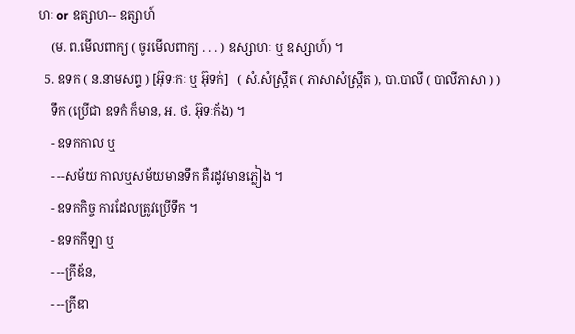ហៈ or ឧត្សាហ-- ឧត្សាហ៍
    (ម. ព.មើលពាក្យ ( ចូរមើលពាក្យ . . . ) ឧស្សាហៈ ឬ ឧស្សាហ៍) ។
  5. ឧទក ( ន.នាមសព្ទ ) [អ៊ុទៈកៈ ឬ អ៊ុទក់]   ( សំ.សំស្រ្កឹត ( ភាសាសំស្រ្កឹត ), បា.បាលី ( បាលីភាសា ) )
    ទឹក (ប្រើជា ឧទកំ ក៏មាន, អ. ថ. អ៊ុទៈក័ង) ។
    - ឧទកកាល ឬ
    - --សម័យ កាលឬសម័យមានទឹក គឺរដូវមានភ្លៀង ។
    - ឧទកកិច្ច ការដែលត្រូវប្រើទឹក ។
    - ឧទកកីឡា ឬ
    - --ក្រីឌ័ន,
    - --ក្រីឌា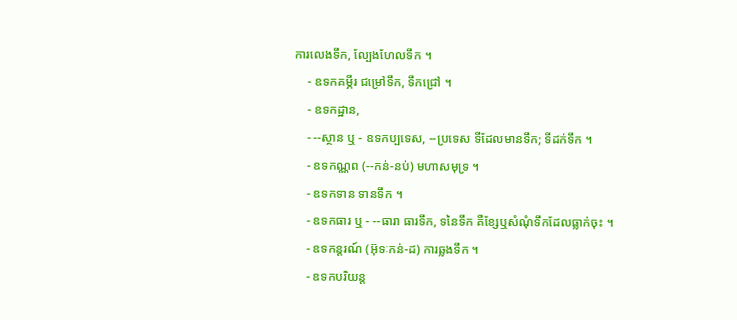ការលេងទឹក, ល្បែងហែលទឹក ។
    - ឧទកគម្ភីរ ជម្រៅទឹក, ទឹកជ្រៅ ។
    - ឧទកដ្ឋាន,
    - --ស្ថាន ឬ - ឧទកប្បទេស, --ប្រទេស ទីដែលមានទឹក; ទីដក់ទឹក ។
    - ឧទកណ្ណព (--កន់-នប់) មហាសមុទ្រ ។
    - ឧទកទាន ទានទឹក ។
    - ឧទកធារ ឬ - --ធារា ធារទឹក, ទនៃទឹក គឺខ្សែឬសំណុំទឹកដែលធ្លាក់ចុះ ។
    - ឧទកន្តរណ៍ (អ៊ុទៈកន់-ដ) ការឆ្លងទឹក ។
    - ឧទកបរិយន្ត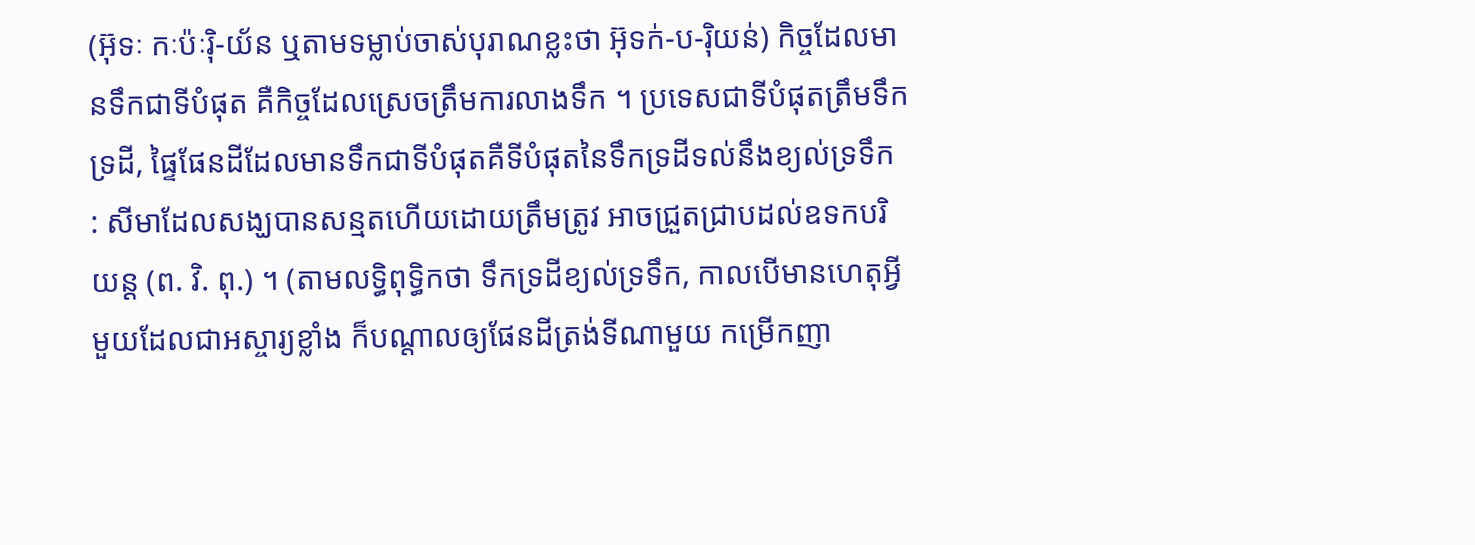(អ៊ុទៈ កៈប៉ៈរ៉ិ-យ័ន ឬតាមទម្លាប់ចាស់បុរាណខ្លះថា អ៊ុទក់-ប-រ៉ិយន់) កិច្ចដែលមានទឹកជាទីបំផុត គឺកិច្ចដែលស្រេចត្រឹមការលាងទឹក ។ ប្រទេសជាទីបំផុតត្រឹមទឹកទ្រដី, ផ្ទៃផែនដីដែលមានទឹកជាទីបំផុតគឺទីបំផុតនៃទឹកទ្រដីទល់នឹងខ្យល់ទ្រទឹក : សីមាដែលសង្ឃបានសន្មតហើយដោយត្រឹមត្រូវ អាចជ្រួតជ្រាបដល់ឧទកបរិយន្ត (ព. វិ. ពុ.) ។ (តាមលទ្ធិពុទ្ធិកថា ទឹកទ្រដីខ្យល់ទ្រទឹក, កាលបើមានហេតុអ្វីមួយដែលជាអស្ចារ្យខ្លាំង ក៏បណ្តាលឲ្យផែនដីត្រង់ទីណាមួយ កម្រើកញា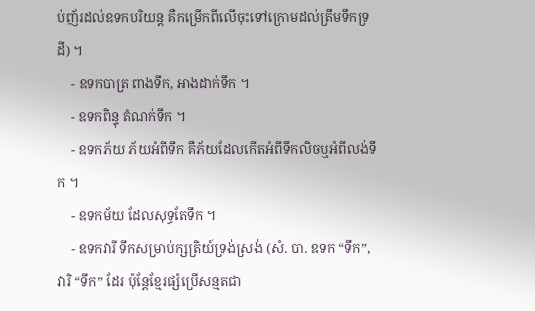ប់ញ័រដល់ឧទកបរិយន្ត គឺកម្រើកពីលើចុះទៅក្រោមដល់ត្រឹមទឹកទ្រដី) ។
    - ឧទកបាត្រ ពាងទឹក, អាងដាក់ទឹក ។
    - ឧទកពិន្ទុ តំណក់ទឹក ។
    - ឧទកភ័យ ភ័យអំពីទឹក គឺភ័យដែលកើតអំពីទឹកលិចឬអំពីលង់ទឹក ។
    - ឧទកម័យ ដែលសុទ្ធតែទឹក ។
    - ឧទកវារី ទឹកសម្រាប់ក្សត្រិយ៍ទ្រង់ស្រង់ (សំ. បា. ឧទក “ទឹក”, វារិ “ទឹក” ដែរ ប៉ុន្តែខ្មែរផ្សំប្រើសន្មតជា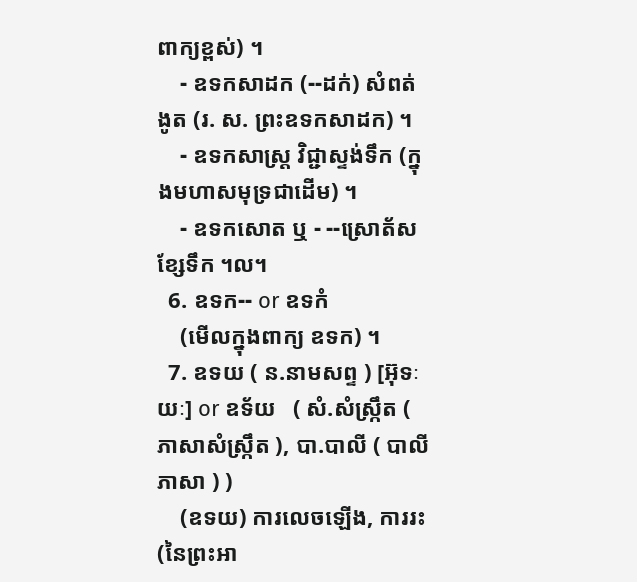ពាក្យខ្ពស់) ។
    - ឧទកសាដក (--ដក់) សំពត់ងូត (រ. ស. ព្រះឧទកសាដក) ។
    - ឧទកសាស្រ្ត វិជ្ជាស្ទង់ទឹក (ក្នុងមហាសមុទ្រជាដើម) ។
    - ឧទកសោត ឬ - --ស្រោត័ស ខ្សែទឹក ។ល។
  6. ឧទក-- or ឧទកំ
    (មើលក្នុងពាក្យ ឧទក) ។
  7. ឧទយ ( ន.នាមសព្ទ ) [អ៊ុទៈយៈ] or ឧទ័យ   ( សំ.សំស្រ្កឹត ( ភាសាសំស្រ្កឹត ), បា.បាលី ( បាលីភាសា ) )
    (ឧទយ) ការលេចឡើង, ការរះ (នៃព្រះអា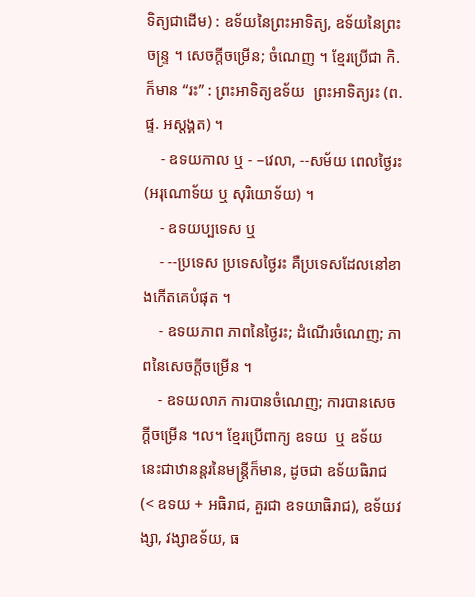ទិត្យជាដើម) : ឧទ័យនៃព្រះអាទិត្យ, ឧទ័យនៃព្រះចន្រ្ទ ។ សេចក្ដីចម្រើន; ចំណេញ ។ ខ្មែរប្រើជា កិ. ក៏មាន “រះ” : ព្រះអាទិត្យឧទ័យ  ព្រះអាទិត្យរះ (ព. ផ្ទ. អស្តង្គត) ។
    - ឧទយកាល ឬ - –វេលា, --សម័យ ពេលថ្ងៃរះ (អរុណោទ័យ ឬ សុរិយោទ័យ) ។
    - ឧទយប្បទេស ឬ
    - --ប្រទេស ប្រទេសថ្ងៃរះ គឺប្រទេសដែលនៅខាងកើតគេបំផុត ។
    - ឧទយភាព ភាពនៃថ្ងៃរះ; ដំណើរចំណេញ; ភាពនៃសេចក្ដីចម្រើន ។
    - ឧទយលាភ ការបានចំណេញ; ការបានសេចក្ដីចម្រើន ។ល។ ខ្មែរប្រើពាក្យ ឧទយ  ឬ ឧទ័យ  នេះជាឋានន្តរនៃមន្រ្តីក៏មាន, ដូចជា ឧទ័យធិរាជ  (< ឧទយ + អធិរាជ, គួរជា ឧទយាធិរាជ), ឧទ័យវង្សា, វង្សាឧទ័យ, ធ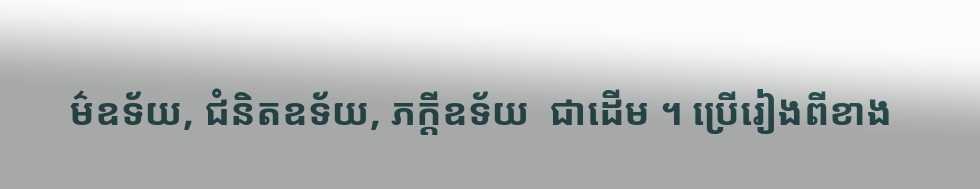ម៌ឧទ័យ, ជំនិតឧទ័យ, ភក្តីឧទ័យ  ជាដើម ។ ប្រើរៀងពីខាង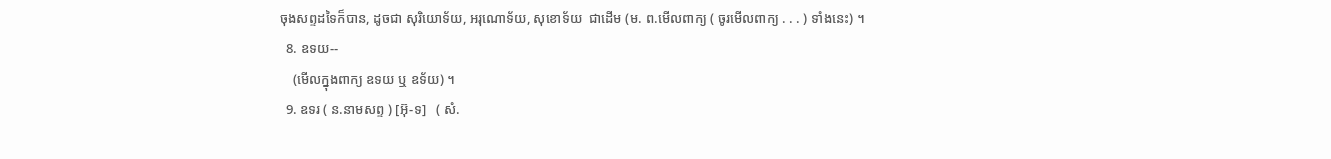ចុងសព្ទដទៃក៏បាន, ដូចជា សុរិយោទ័យ, អរុណោទ័យ, សុខោទ័យ  ជាដើម (ម. ព.មើលពាក្យ ( ចូរមើលពាក្យ . . . ) ទាំងនេះ) ។
  8. ឧទយ--
    (មើលក្នុងពាក្យ ឧទយ ឬ ឧទ័យ) ។
  9. ឧទរ ( ន.នាមសព្ទ ) [អ៊ុ-ទ]   ( សំ.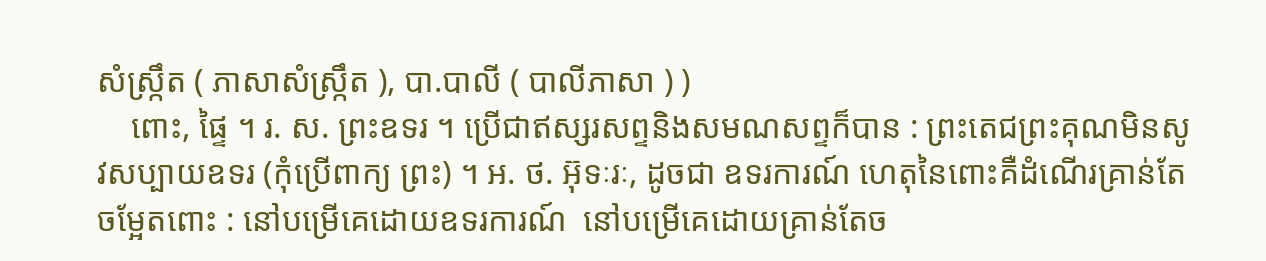សំស្រ្កឹត ( ភាសាសំស្រ្កឹត ), បា.បាលី ( បាលីភាសា ) )
    ពោះ, ផ្ទៃ ។ រ. ស. ព្រះឧទរ ។ ប្រើជាឥស្សរសព្ទនិងសមណសព្ទក៏បាន : ព្រះតេជព្រះគុណមិនសូវសប្បាយឧទរ (កុំប្រើពាក្យ ព្រះ) ។ អ. ថ. អ៊ុទៈរៈ, ដូចជា ឧទរការណ៍ ហេតុនៃពោះគឺដំណើរគ្រាន់តែចម្អែតពោះ : នៅបម្រើគេដោយឧទរការណ៍  នៅបម្រើគេដោយគ្រាន់តែច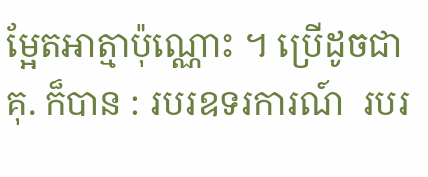ម្អែតអាត្មាប៉ុណ្ណោះ ។ ប្រើដូចជា គុ. ក៏បាន : របរឧទរការណ៍  របរ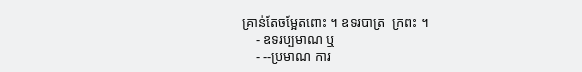គ្រាន់តែចម្អែតពោះ ។ ឧទរបាត្រ  ក្រពះ ។
    - ឧទរប្បមាណ ឬ
    - --ប្រមាណ ការ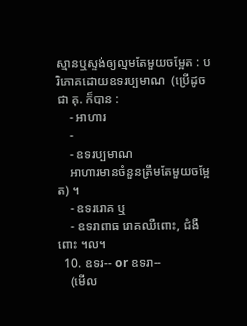ស្មានឬស្ទង់ឲ្យល្មមតែមួយចម្អែត : បរិភោគដោយឧទរប្បមាណ  (ប្រើដូចជា គុ. ក៏បាន :
    - អាហារ
    -
    - ឧទរប្បមាណ
    អាហារមានចំនួនត្រឹមតែមួយចម្អែត) ។
    - ឧទររោគ ឬ
    - ឧទរាពាធ រោគឈឺពោះ, ជំងឺពោះ ។ល។
  10. ឧទរ-- or ឧទរា--
    (មើល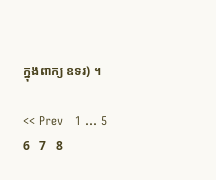ក្នុងពាក្យ ឧទរ) ។

<< Prev   1 ... 5   6   7   8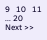9   10   11   ... 20   Next >>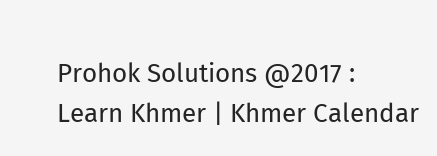Prohok Solutions @2017 : Learn Khmer | Khmer Calendar